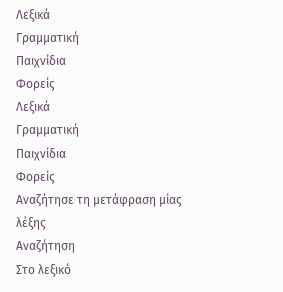Λεξικά
Γραμματική
Παιχνίδια
Φορείς
Λεξικά
Γραμματική
Παιχνίδια
Φορείς
Αναζήτησε τη μετάφραση μίας λέξης
Αναζήτηση
Στο λεξικό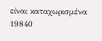είναι καταχωρισμένα 19840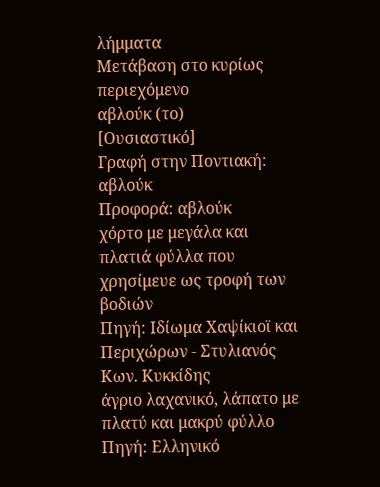λήμματα
Μετάβαση στο κυρίως περιεχόμενο
αβλούκ (το)
[Ουσιαστικό]
Γραφή στην Ποντιακή: αβλούκ
Προφορά: αβλούκ
χόρτο με μεγάλα και πλατιά φύλλα που χρησίμευε ως τροφή των βοδιών
Πηγή: Ιδίωμα Χαψίκιοϊ και Περιχώρων - Στυλιανός Κων. Κυκκίδης
άγριο λαχανικό, λάπατο με πλατύ και μακρύ φύλλο
Πηγή: Ελληνικό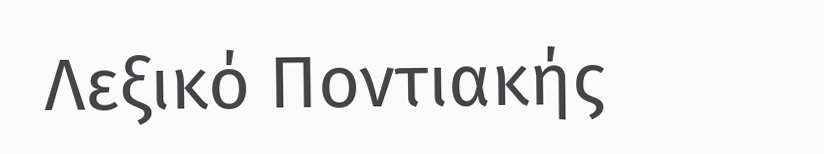Λεξικό Ποντιακής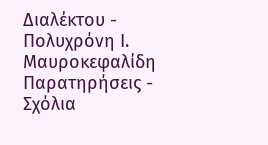Διαλέκτου - Πολυχρόνη Ι. Μαυροκεφαλίδη
Παρατηρήσεις - Σχόλια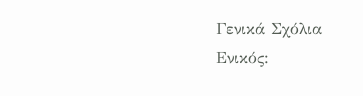Γενικά Σχόλια
Ενικός: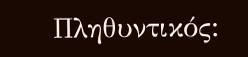Πληθυντικός: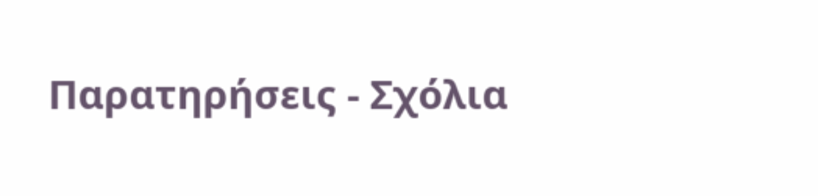Παρατηρήσεις - Σχόλια